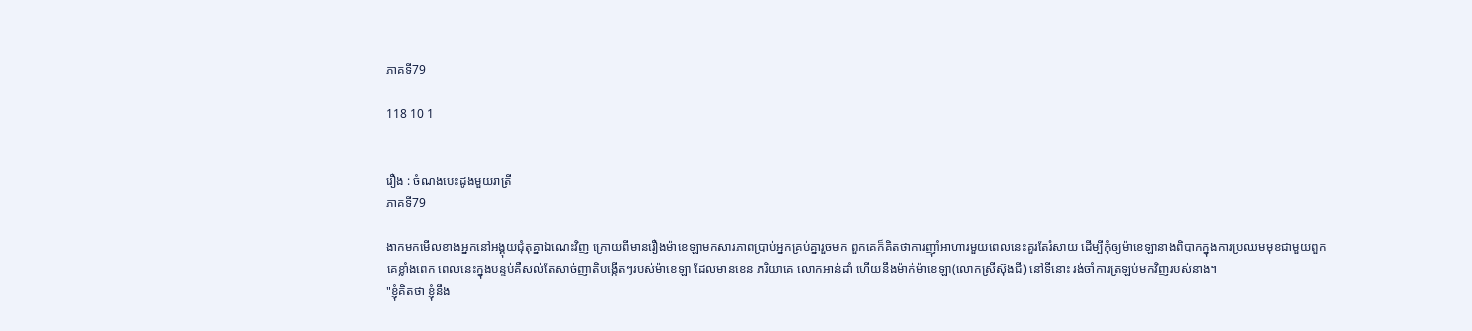ភាគទី79

118 10 1


រឿង : ចំណងបេះដូងមួយរាត្រី
ភាគទី79

ងាកមកមើលខាងអ្នកនៅអង្គុយជុំតុគ្នាឯណេះវិញ ក្រោយពីមានរឿងម៉ាខេឡាមកសារភាពប្រាប់អ្នកគ្រប់គ្នារួចមក ពួកគេក៏គិតថាការញ៊ាំអាហារមួយពេលនេះគួរតែរំសាយ ដើម្បីកុំឲ្យម៉ាខេឡានាងពិបាកក្នុងការប្រឈមមុខជាមួយពួកគេខ្លាំងពេក ពេលនេះក្នុងបន្ទប់គឺសល់តែសាច់ញាតិបង្កើតៗរបស់ម៉ាខេឡា ដែលមានខេន ភរិយាគេ លោកអាន់ដាំ ហើយនឹងម៉ាក់ម៉ាខេឡា(លោកស្រីស៊ុងជី) នៅទីនោះ រង់ចាំការត្រឡប់មកវិញរបស់នាង។
"ខ្ញុំគិតថា ខ្ញុំនឹង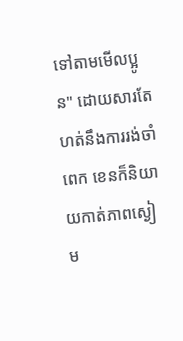ទៅតាមមើលប្អូន" ដោយសារតែហត់នឹងការរង់ចាំពេក ខេនក៏និយាយកាត់ភាពស្ងៀម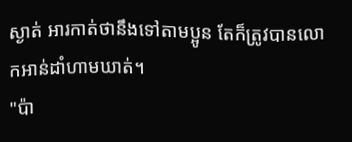ស្ងាត់ អារកាត់ថានឹងទៅតាមប្អូន តែក៏ត្រូវបានលោកអាន់ដាំហាមឃាត់។
"ប៉ា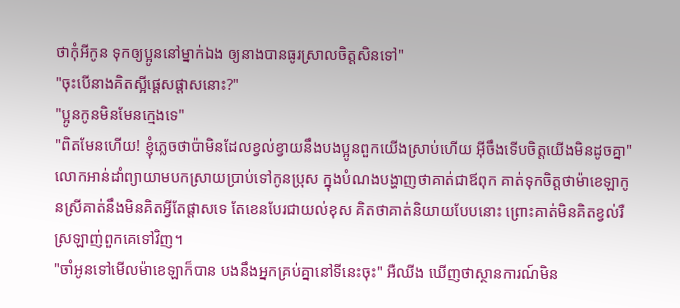ថាកុំអីកូន ទុកឲ្យប្អូននៅម្នាក់ឯង ឲ្យនាងបានធូរស្រាលចិត្តសិនទៅ"
"ចុះបើនាងគិតស្អីផ្ដេសផ្ដាសនោះ?"
"ប្អូនកូនមិនមែនក្មេងទេ"
"ពិតមែនហើយ! ខ្ញុំភ្លេចថាប៉ាមិនដែលខ្វល់ខ្វាយនឹងបងប្អូនពួកយើងស្រាប់ហើយ អ៊ីចឹងទើបចិត្តយើងមិនដូចគ្នា" លោកអាន់ដាំព្យាយាមបកស្រាយប្រាប់ទៅកូនប្រុស ក្នុងបំណងបង្ហាញថាគាត់ជាឪពុក គាត់ទុកចិត្តថាម៉ាខេឡាកូនស្រីគាត់នឹងមិនគិតអ្វីតែផ្ដាសទេ តែខេនបែរជាយល់ខុស គិតថាគាត់និយាយបែបនោះ ព្រោះគាត់មិនគិតខ្វល់រឺស្រឡាញ់ពួកគេទៅវិញ។
"ចាំអូនទៅមើលម៉ាខេឡាក៏បាន បងនឹងអ្នកគ្រប់គ្នានៅទីនេះចុះ" អឺឈីង ឃើញថាស្ថានការណ៍មិន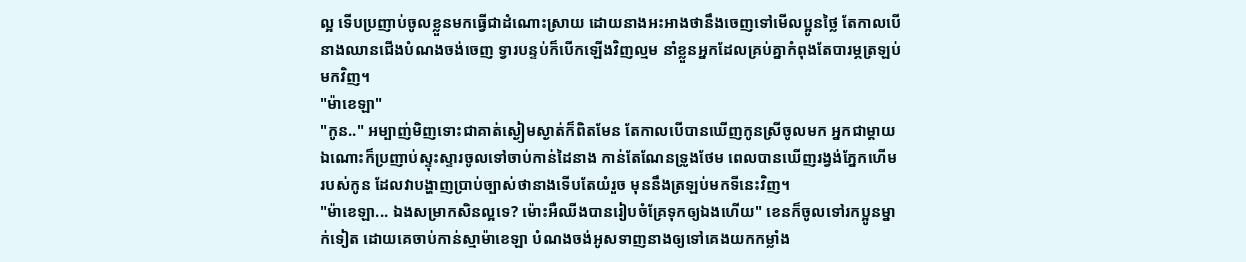ល្អ ទើបប្រញាប់ចូលខ្លួនមកធ្វើជាដំណោះស្រាយ ដោយនាងអះអាងថានឹងចេញទៅមើលប្អូនថ្លៃ តែកាលបើនាងឈានជើងបំណងចង់ចេញ ទ្វារបន្ទប់ក៏បើកឡើងវិញល្មម នាំខ្លួនអ្នកដែលគ្រប់គ្នាកំពុងតែបារម្ភត្រឡប់មកវិញ។
"ម៉ាខេឡា"
"កូន.." អម្បាញ់មិញទោះជាគាត់ស្ងៀមស្ងាត់ក៏ពិតមែន តែកាលបើបានឃើញកូនស្រីចូលមក អ្នកជាម្ដាយឯណោះក៏ប្រញាប់ស្ទុះស្ទារចូលទៅចាប់កាន់ដៃនាង កាន់តែណែនទ្រូងថែម ពេលបានឃើញរង្វង់ភ្នែកហើមរបស់កូន ដែលវាបង្ហាញប្រាប់ច្បាស់ថានាងទើបតែយំរួច មុននឹងត្រឡប់មកទីនេះវិញ។
"ម៉ាខេឡា... ឯងសម្រាកសិនល្អទេ? ម៉ោះអឺឈីងបានរៀបចំគ្រែទុកឲ្យឯងហើយ" ខេនក៏ចូលទៅរកប្អូនម្នាក់ទៀត ដោយគេចាប់កាន់ស្មាម៉ាខេឡា បំណងចង់អូសទាញនាងឲ្យទៅគេងយកកម្លាំង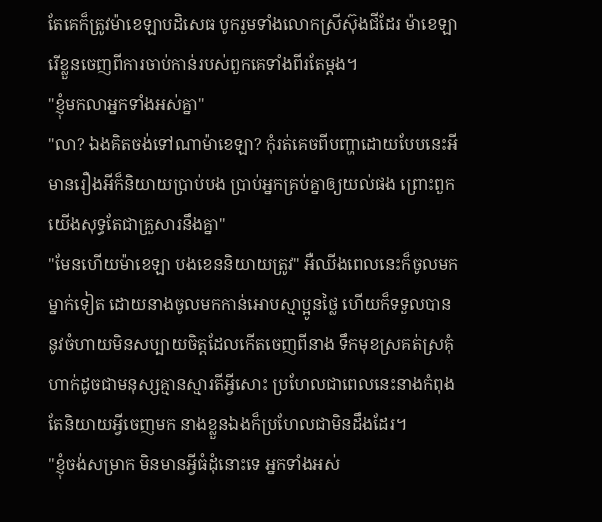តែគេក៏ត្រូវម៉ាខេឡាបដិសេធ បូករួមទាំងលោកស្រីស៊ុងជីដែរ ម៉ាខេឡារើខ្លួនចេញពីការចាប់កាន់របស់ពួកគេទាំងពីរតែម្ដង។
"ខ្ញុំមកលាអ្នកទាំងអស់គ្នា"
"លា? ឯងគិតចង់ទៅណាម៉ាខេឡា? កុំរត់គេចពីបញ្ហាដោយបែបនេះអី មានរឿងអីក៏និយាយប្រាប់បង ប្រាប់អ្នកគ្រប់គ្នាឲ្យយល់ផង ព្រោះពួកយើងសុទ្ធតែជាគ្រួសារនឹងគ្នា"
"មែនហើយម៉ាខេឡា បងខេននិយាយត្រូវ" អឺឈីងពេលនេះក៏ចូលមកម្នាក់ទៀត ដោយនាងចូលមកកាន់អោបស្មាប្អូនថ្លៃ ហើយក៏ទទួលបាននូវចំហាយមិនសប្បាយចិត្តដែលកើតចេញពីនាង ទឹកមុខស្រគត់ស្រគុំ ហាក់ដូចជាមនុស្សគ្មានស្មារតីអ្វីសោះ ប្រហែលជាពេលនេះនាងកំពុងតែនិយាយអ្វីចេញមក នាងខ្លួនឯងក៏ប្រហែលជាមិនដឹងដែរ។
"ខ្ញុំចង់សម្រាក មិនមានអ្វីធំដុំនោះទេ អ្នកទាំងអស់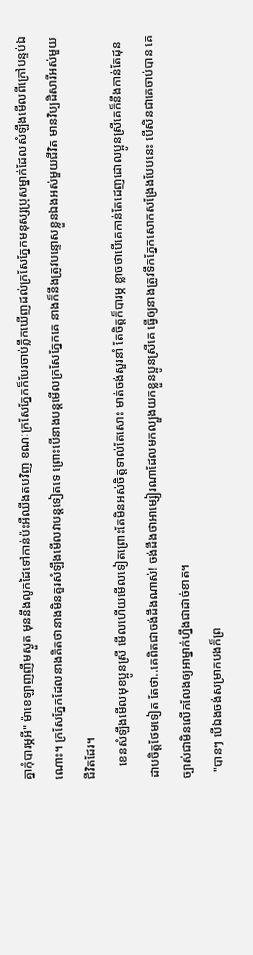គ្នាកុំបារម្ភអី" ម៉ាខេឡាញញឹមស្ងួត មុននឹងលូកដៃទៅកាន់ប៉ះអឺឈីងតបវិញ ខណៈក្រសែភ្នែកក៏បែរចាប់ភ្លឹកឃើញដល់ក្រសែភ្នែកមនុស្សប្រុសម្នាក់ដែលសំឡឹងមើលពីក្រៅបន្ទប់ឯណោះ។ ក្រសែភ្នែកដែលនាងគិតថានាងមិនគួរសំឡឹងមើលវាបន្តទៀតទេ ព្រោះបើនាងបន្តមើលក្រសែភ្នែកគេ នាងក៏នឹងត្រូវបន្ទោសខ្លួនឯងអស់មួយជីវិត មានវិប្បដិសារីអស់មួយជីវិតដែរ។
    ខេនសំឡឹងមើលមុខប្អូនស្រី មើលហើយមើលទៀតព្រោះតែមិនអស់ចិត្តទាល់តែសោះ មាត់ចង់សួរនាំ តែចិត្តក៏បារម្ភ ខ្លាចថាបើគេកាន់តែដេញដោលប្អូនស្រីគេក៏នឹងកាន់តែដុនដាបចិត្តថែមទៀត តែថា..គេពិតជាចង់ដឹងណាស់! ចង់ដឹងថាអាម្សៀរណាដែលមកល្បួងយកខ្លួនប្អូនស្រីគេ ធ្វើឲ្យនាងត្រូវទឹកភ្នែកសោកសង្រែងបែបនេះ បើសិនជាគេចាប់បាន គេច្បាស់ជាមិនលើកលែងឲ្យអាម្នាក់ហ្នឹងជាដាច់ខាត។
  "បានៗ បើឯងចង់សម្រាកបងក៏ព្រ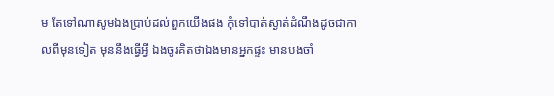ម តែទៅណាសូមឯងប្រាប់ដល់ពួកយើងផង កុំទៅបាត់ស្ងាត់ដំណឹងដូចជាកាលពីមុនទៀត មុននឹងធ្វើអ្វី ឯងចូរគិតថាឯងមានអ្នកផ្ទះ មានបងចាំ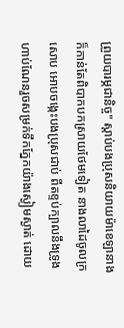ព្រួយបារម្ភជានិច្ច" ស្ដាប់បងប្រុសនិយាយម៉ាខេឡានាងក៏កាន់តែពិបាកបកស្រាយថែមទៀត នាងលាដៃចូលក្រសោប អោបចង្កេះបងប្រុសជាប់ ពីតខ្ទប់ក្បាលនឹងទ្រូងហាប់ណែនរួចសម្រក់ទឹកភ្នែកយ៉ាងស្ងៀមស្ងាត់ ដោយ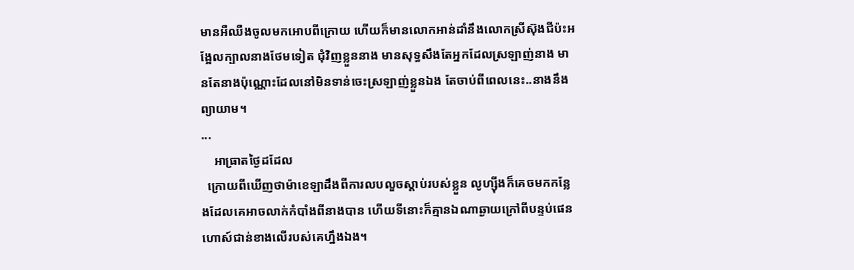មានអឺឈឺងចូលមកអោបពីក្រោយ ហើយក៏មានលោកអាន់ដាំនឹងលោកស្រីស៊ុងជីប៉ះអង្អែលក្បាលនាងថែមទៀត ជុំវិញខ្លួននាង មានសុទ្ធសឹងតែអ្នកដែលស្រឡាញ់នាង មានតែនាងប៉ុណ្ណោះដែលនៅមិនទាន់ចេះស្រឡាញ់ខ្លួនឯង តែចាប់ពីពេលនេះ..នាងនឹងព្យាយាម។
...
    អាធ្រាតថ្ងៃដដែល
  ក្រោយពីឃើញថាម៉ាខេឡាដឹងពីការលបលួចស្ដាប់របស់ខ្លួន លូហ្ស៊ីងក៏គេចមកកន្លែងដែលគេអាចលាក់កំបាំងពីនាងបាន ហើយទីនោះក៏គ្មានឯណាឆ្ងាយក្រៅពីបន្ទប់ផេនហោស៍ជាន់ខាងលើរបស់គេហ្នឹងឯង។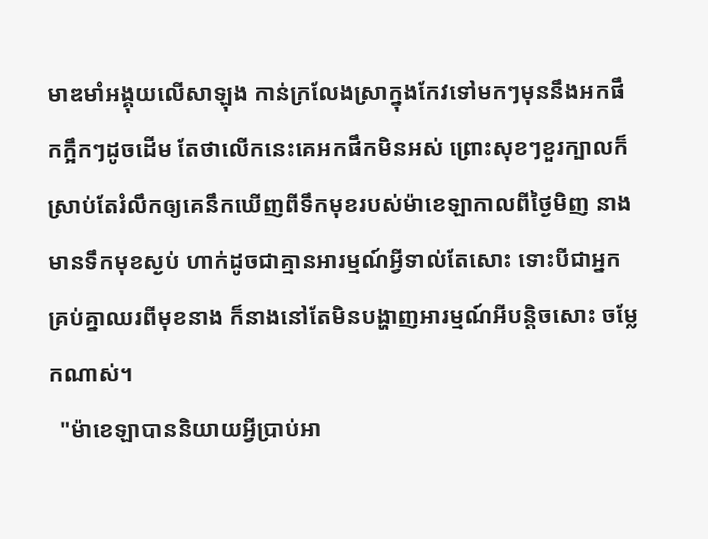មាឌមាំអង្គុយលើសាឡុង កាន់ក្រលែងស្រាក្នុងកែវទៅមកៗមុននឹងអកផឹកក្អឹកៗដូចដើម តែថាលើកនេះគេអកផឹកមិនអស់ ព្រោះសុខៗខួរក្បាលក៏ស្រាប់តែរំលឹកឲ្យគេនឹកឃើញពីទឹកមុខរបស់ម៉ាខេឡាកាលពីថ្ងៃមិញ នាងមានទឹកមុខស្ងប់ ហាក់ដូចជាគ្មានអារម្មណ៍អ្វីទាល់តែសោះ ទោះបីជាអ្នកគ្រប់គ្នាឈរពីមុខនាង ក៏នាងនៅតែមិនបង្ហាញអារម្មណ៍អីបន្តិចសោះ ចម្លែកណាស់។
  "ម៉ាខេឡាបាននិយាយអ្វីប្រាប់អា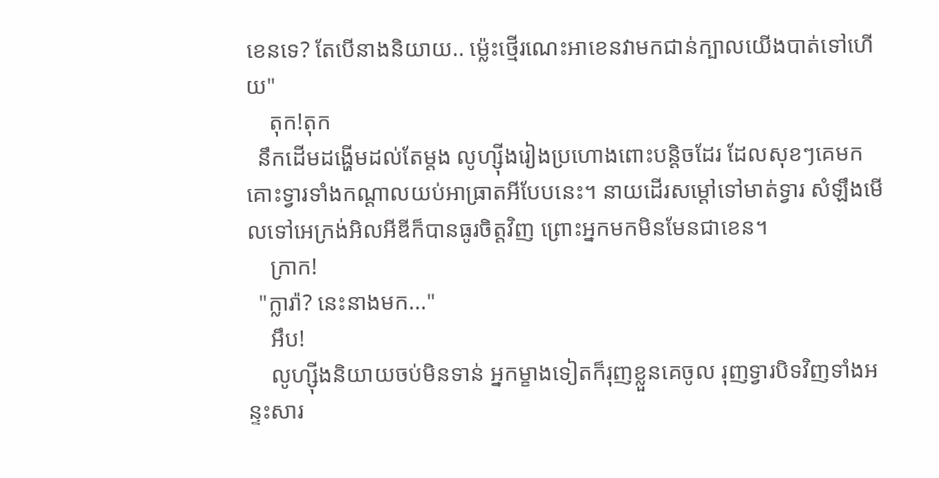ខេនទេ? តែបើនាងនិយាយ.. ម៉្លេះថ្មើរណេះអាខេនវាមកជាន់ក្បាលយើងបាត់ទៅហើយ"
    តុក!តុក
  នឹកដើមដង្ហើមដល់តែម្ដង លូហ្ស៊ីងរៀងប្រហោងពោះបន្តិចដែរ ដែលសុខៗគេមកគោះទ្វារទាំងកណ្ដាលយប់អាធ្រាតអីបែបនេះ។ នាយដើរសម្ដៅទៅមាត់ទ្វារ សំឡឹងមើលទៅអេក្រង់អិលអីឌីក៏បានធូរចិត្តវិញ ព្រោះអ្នកមកមិនមែនជាខេន។
    ក្រាក!
  "ក្លារ៉ា? នេះនាងមក..."
    អឹប!
    លូហ្ស៊ីងនិយាយចប់មិនទាន់ អ្នកម្ខាងទៀតក៏រុញខ្លួនគេចូល រុញទ្វារបិទវិញទាំងអន្ទះសារ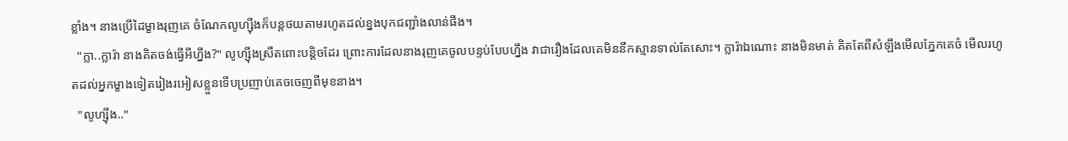ខ្លាំង។ នាងប្រើដៃម្ខាងរុញគេ ចំណែកលូហ្ស៊ីងក៏បន្តថយតាមរហូតដល់ខ្នងបុកជញ្ជាំងលាន់ផឹង។
  "ក្លា..ក្លារ៉ា នាងគិតចង់ធ្វើអីហ្នឹង?" លូហ្ស៊ីងស្រឺតពោះបន្តិចដែរ ព្រោះការដែលនាងរុញគេចូលបន្ទប់បែបហ្នឹង វាជារឿងដែលគេមិននឹកស្មានទាល់តែសោះ។ ក្លារ៉ាឯណោះ នាងមិនមាត់ គិតតែពីសំឡឹងមើលភ្នែកគេចំ មើលរហូតដល់អ្នកម្ខាងទៀតរៀងរអៀសខ្លួនទើបប្រញាប់គេចចេញពីមុខនាង។
  "លូហ្ស៊ីង.."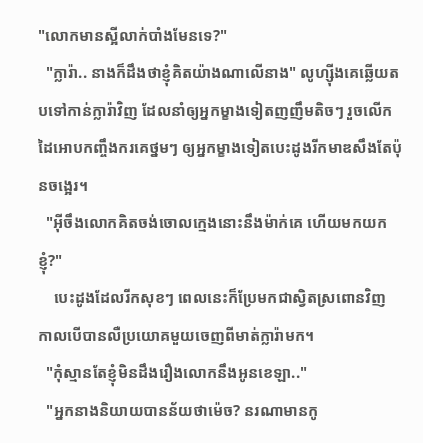"លោកមានស្អីលាក់បាំងមែនទេ?"
  "ក្លារ៉ា.. នាងក៏ដឹងថាខ្ញុំគិតយ៉ាងណាលើនាង" លូហ្ស៊ីងគេឆ្លើយតបទៅកាន់ក្លារ៉ាវិញ ដែលនាំឲ្យអ្នកម្ខាងទៀតញញឹមតិចៗ រួចលើកដៃអោបកញ្ចឹងករគេថ្នមៗ ឲ្យអ្នកម្ខាងទៀតបេះដូងរីកមាឌសឹងតែប៉ុនចង្អេរ។
  "អ៊ីចឹងលោកគិតចង់ចោលក្មេងនោះនឹងម៉ាក់គេ ហើយមកយកខ្ញុំ?"
    បេះដូងដែលរីកសុខៗ ពេលនេះក៏ប្រែមកជាស្វិតស្រពោនវិញ កាលបើបានលឺប្រយោគមួយចេញពីមាត់ក្លារ៉ាមក។
  "កុំស្មានតែខ្ញុំមិនដឹងរឿងលោកនឹងអូនខេឡា.."
  "អ្នកនាងនិយាយបានន័យថាម៉េច? នរណាមានកូ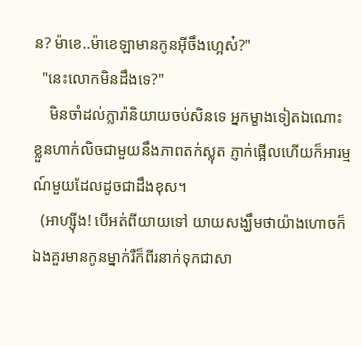ន? ម៉ាខេ..ម៉ាខេឡាមានកូនអ៊ីចឹងហ្អេស៎?"
  "នេះលោកមិនដឹងទេ?"
    មិនចាំដល់ក្លារ៉ានិយាយចប់សិនទេ អ្នកម្ខាងទៀតឯណោះ ខ្លួនហាក់លិចជាមួយនឹងភាពតក់ស្លុត ភ្ញាក់ផ្អើលហើយក៏អារម្មណ៍មួយដែលដូចជាដឹងខុស។
  (អាហ្ស៊ីង! បើអត់ពីយាយទៅ យាយសង្ឃឹមថាយ៉ាងហោចក៏ឯងគួរមានកូនម្នាក់រឺក៏ពីរនាក់ទុកជាសា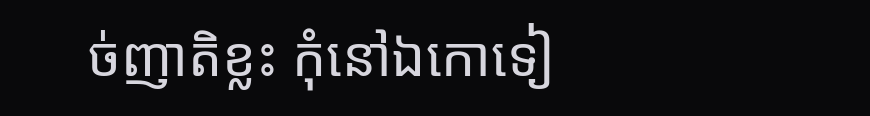ច់ញាតិខ្លះ កុំនៅឯកោទៀ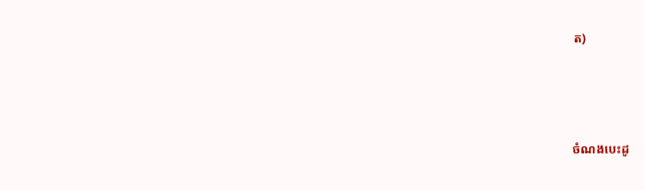ត)



ចំណងបេះដូ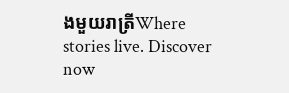ងមួយរាត្រីWhere stories live. Discover now